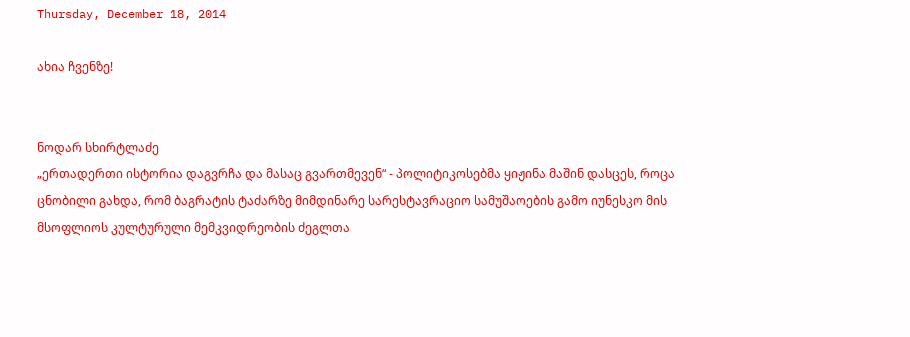Thursday, December 18, 2014

ახია ჩვენზე!


ნოდარ სხირტლაძე
„ერთადერთი ისტორია დაგვრჩა და მასაც გვართმევენ“ - პოლიტიკოსებმა ყიჟინა მაშინ დასცეს, როცა ცნობილი გახდა, რომ ბაგრატის ტაძარზე მიმდინარე სარესტავრაციო სამუშაოების გამო იუნესკო მის მსოფლიოს კულტურული მემკვიდრეობის ძეგლთა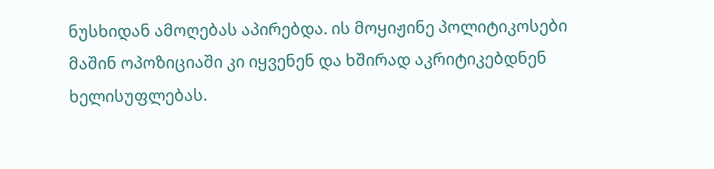ნუსხიდან ამოღებას აპირებდა. ის მოყიჟინე პოლიტიკოსები მაშინ ოპოზიციაში კი იყვენენ და ხშირად აკრიტიკებდნენ ხელისუფლებას.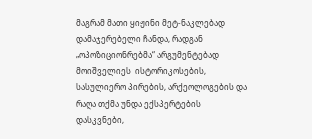მაგრამ მათი ყიჟინი მეტ-ნაკლებად დამაჯერებელი ჩანდა, რადგან „ოპოზიციონრებმა“ არგუმენტებად მოიშველიეს  ისტორიკოსების, სასულიერო პირების, არქეოლოგების და რაღა თქმა უნდა ექსპერტების დასკვნები,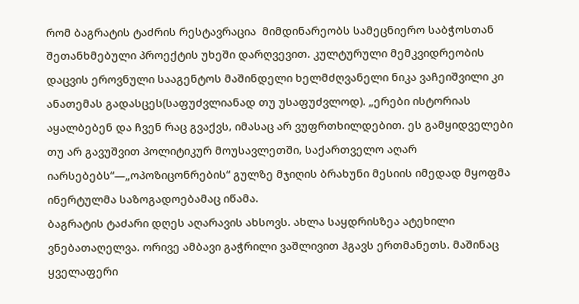რომ ბაგრატის ტაძრის რესტავრაცია  მიმდინარეობს სამეცნიერო საბჭოსთან შეთანხმებული პროექტის უხეში დარღვევით. კულტურული მემკვიდრეობის დაცვის ეროვნული სააგენტოს მაშინდელი ხელმძღვანელი ნიკა ვაჩეიშვილი კი ანათემას გადასცეს(საფუძვლიანად თუ უსაფუძვლოდ). „ერები ისტორიას აყალბებენ და ჩვენ რაც გვაქვს, იმასაც არ ვუფრთხილდებით. ეს გამყიდველები თუ არ გავუშვით პოლიტიკურ მოუსავლეთში, საქართველო აღარ იარსებებს“—„ოპოზიცონრების“ გულზე მჯიღის ბრახუნი მესიის იმედად მყოფმა ინერტულმა საზოგადოებამაც იწამა.
ბაგრატის ტაძარი დღეს აღარავის ახსოვს. ახლა საყდრისზეა ატეხილი ვნებათაღელვა. ორივე ამბავი გაჭრილი ვაშლივით ჰგავს ერთმანეთს. მაშინაც ყველაფერი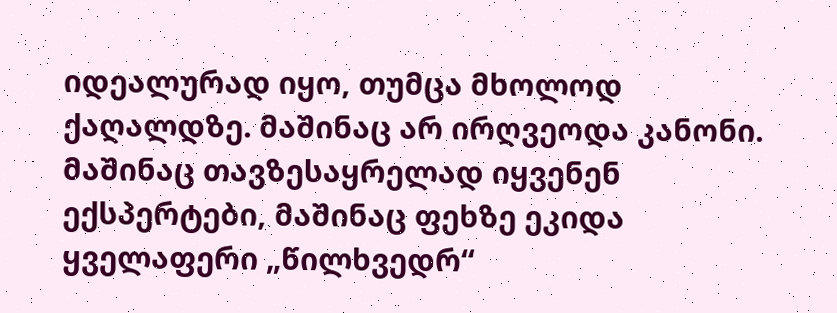იდეალურად იყო, თუმცა მხოლოდ ქაღალდზე. მაშინაც არ ირღვეოდა კანონი. მაშინაც თავზესაყრელად იყვენენ ექსპერტები, მაშინაც ფეხზე ეკიდა ყველაფერი „წილხვედრ“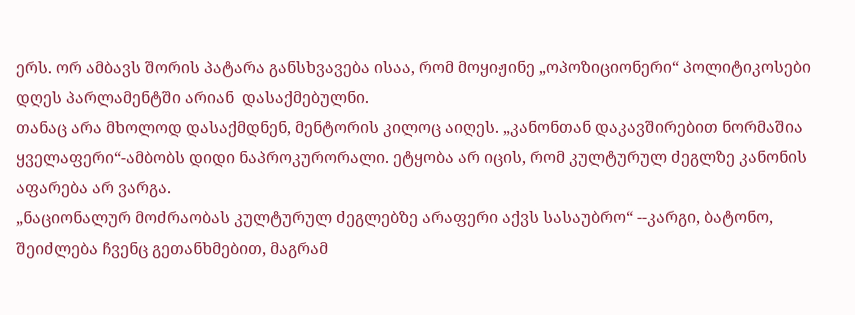ერს. ორ ამბავს შორის პატარა განსხვავება ისაა, რომ მოყიჟინე „ოპოზიციონერი“ პოლიტიკოსები დღეს პარლამენტში არიან  დასაქმებულნი.
თანაც არა მხოლოდ დასაქმდნენ, მენტორის კილოც აიღეს. „კანონთან დაკავშირებით ნორმაშია ყველაფერი“-ამბობს დიდი ნაპროკურორალი. ეტყობა არ იცის, რომ კულტურულ ძეგლზე კანონის აფარება არ ვარგა.
„ნაციონალურ მოძრაობას კულტურულ ძეგლებზე არაფერი აქვს სასაუბრო“ --კარგი, ბატონო, შეიძლება ჩვენც გეთანხმებით, მაგრამ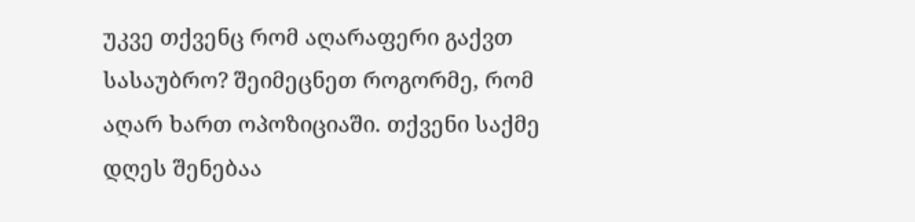უკვე თქვენც რომ აღარაფერი გაქვთ სასაუბრო? შეიმეცნეთ როგორმე, რომ აღარ ხართ ოპოზიციაში. თქვენი საქმე დღეს შენებაა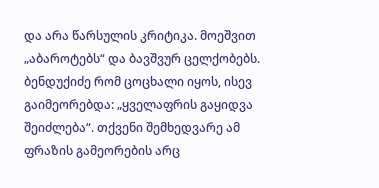და არა წარსულის კრიტიკა. მოეშვით „აბაროტებს“ და ბავშვურ ცელქობებს.
ბენდუქიძე რომ ცოცხალი იყოს, ისევ გაიმეორებდა: „ყველაფრის გაყიდვა შეიძლება“. თქვენი შემხედვარე ამ ფრაზის გამეორების არც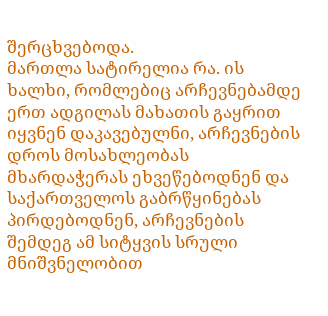შერცხვებოდა.
მართლა სატირელია რა. ის ხალხი, რომლებიც არჩევნებამდე ერთ ადგილას მახათის გაყრით იყვნენ დაკავებულნი, არჩევნების დროს მოსახლეობას მხარდაჭერას ეხვეწებოდნენ და საქართველოს გაბრწყინებას პირდებოდნენ, არჩევნების შემდეგ ამ სიტყვის სრული მნიშვნელობით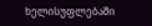ხელისუფლებაში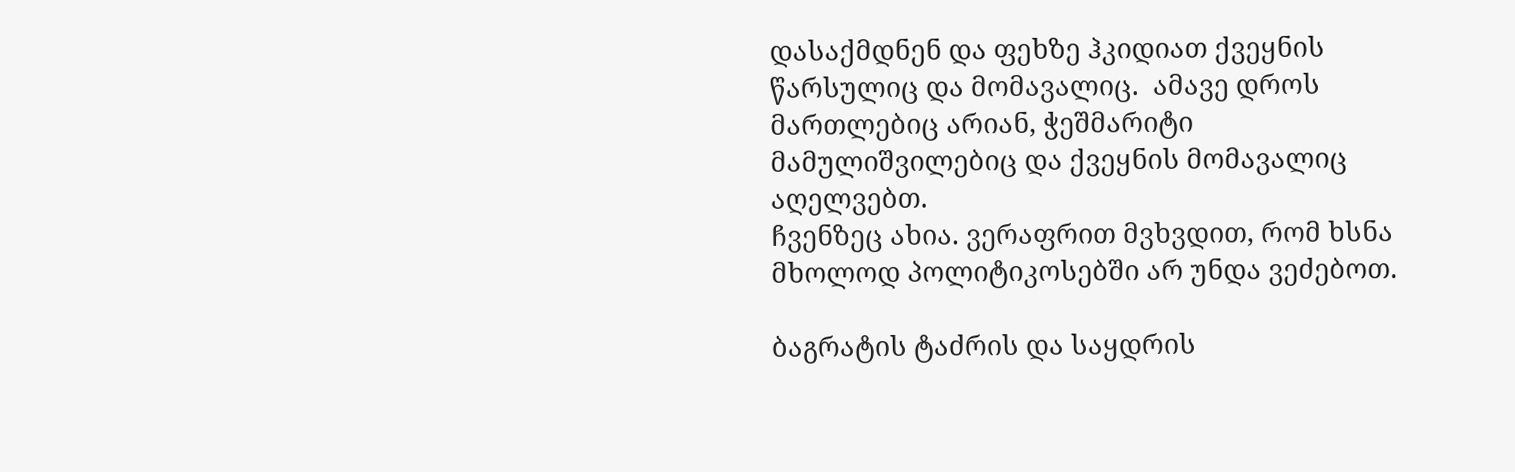დასაქმდნენ და ფეხზე ჰკიდიათ ქვეყნის წარსულიც და მომავალიც.  ამავე დროს მართლებიც არიან, ჭეშმარიტი მამულიშვილებიც და ქვეყნის მომავალიც აღელვებთ.
ჩვენზეც ახია. ვერაფრით მვხვდით, რომ ხსნა მხოლოდ პოლიტიკოსებში არ უნდა ვეძებოთ.

ბაგრატის ტაძრის და საყდრის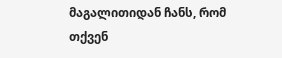მაგალითიდან ჩანს, რომ თქვენ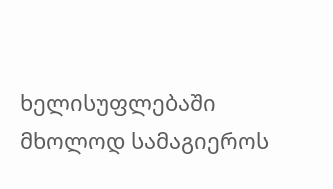ხელისუფლებაში  მხოლოდ სამაგიეროს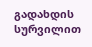გადახდის სურვილით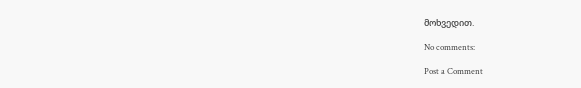მოხვედით.

No comments:

Post a Comment